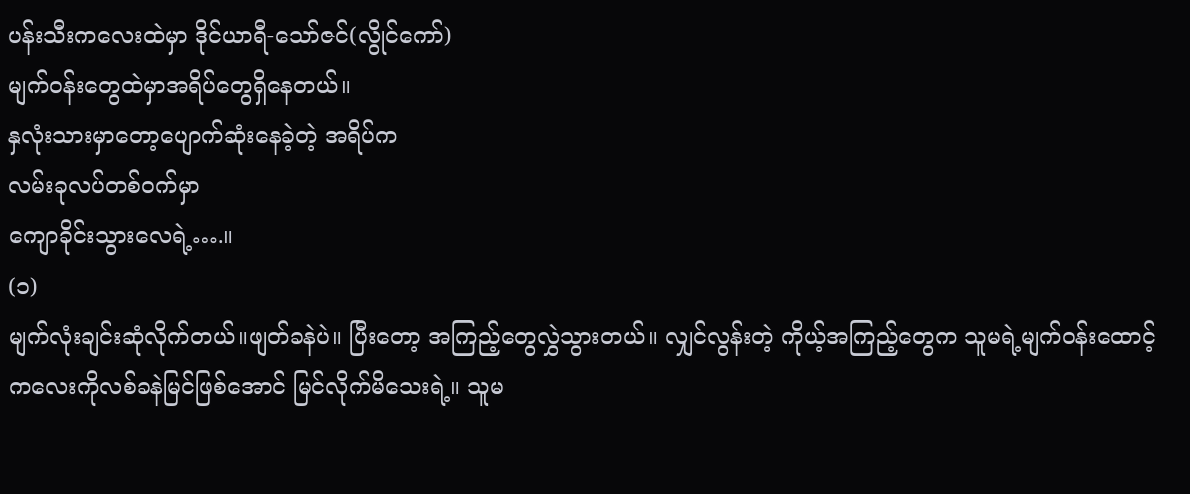ပန်းသီးကလေးထဲမှာ ဒိုင်ယာရီ-သော်ဇင်(လွိုင်ကော်)
မျက်ဝန်းတွေထဲမှာအရိပ်တွေရှိနေတယ်။
နှလုံးသားမှာတော့ပျောက်ဆုံးနေခဲ့တဲ့ အရိပ်က
လမ်းခုလပ်တစ်ဝက်မှာ
ကျောခိုင်းသွားလေရဲ့….။
(၁)
မျက်လုံးချင်းဆုံလိုက်တယ်။ဖျတ်ခနဲပဲ။ ပြီးတော့ အကြည့်တွေလွှဲသွားတယ်။ လျှင်လွန်းတဲ့ ကိုယ့်အကြည့်တွေက သူမရဲ့မျက်ဝန်းထောင့်ကလေးကိုလစ်ခနဲမြင်ဖြစ်အောင် မြင်လိုက်မိသေးရဲ့။ သူမ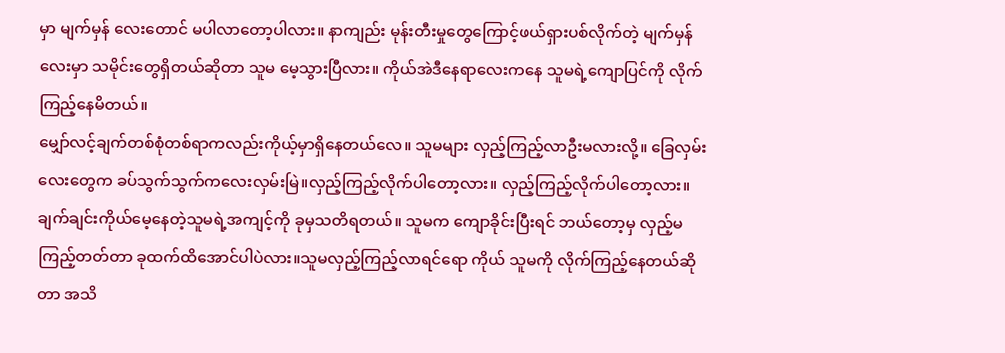မှာ မျက်မှန် လေးတောင် မပါလာတော့ပါလား။ နာကျည်း မုန်းတီးမှုတွေကြောင့်ဖယ်ရှားပစ်လိုက်တဲ့ မျက်မှန်လေးမှာ သမိုင်းတွေရှိတယ်ဆိုတာ သူမ မေ့သွားပြီလား။ ကိုယ်အဲဒီနေရာလေးကနေ သူမရဲ့ကျောပြင်ကို လိုက်ကြည့်နေမိတယ်။
မျှော်လင့်ချက်တစ်စုံတစ်ရာကလည်းကိုယ့်မှာရှိနေတယ်လေ။ သူမများ လှည့်ကြည့်လာဦးမလားလို့။ ခြေလှမ်းလေးတွေက ခပ်သွက်သွက်ကလေးလှမ်းမြဲ။လှည့်ကြည့်လိုက်ပါတော့လား။ လှည့်ကြည့်လိုက်ပါတော့လား။
ချက်ချင်းကိုယ်မေ့နေတဲ့သူမရဲ့အကျင့်ကို ခုမှသတိရတယ်။ သူမက ကျောခိုင်းပြီးရင် ဘယ်တော့မှ လှည့်မကြည့်တတ်တာ ခုထက်ထိအောင်ပါပဲလား။သူမလှည့်ကြည့်လာရင်ရော ကိုယ် သူမကို လိုက်ကြည့်နေတယ်ဆိုတာ အသိ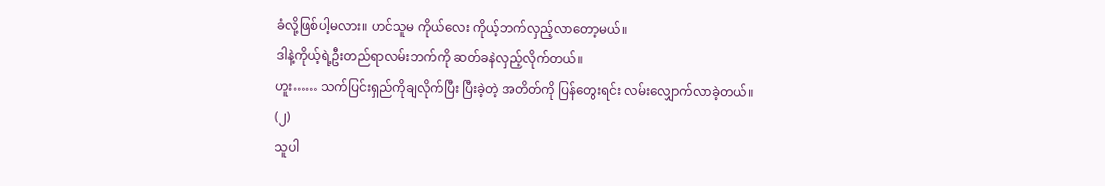ခံလို့ဖြစ်ပါ့မလား။ ဟင်သူမ ကိုယ်လေး ကိုယ့်ဘက်လှည့်လာတော့မယ်။
ဒါနဲ့ကိုယ့်ရဲ့ဦးတည်ရာလမ်းဘက်ကို ဆတ်ခနဲလှည့်လိုက်တယ်။
ဟူး…… သက်ပြင်းရှည်ကိုချလိုက်ပြီး ပြီးခဲ့တဲ့ အတိတ်ကို ပြန်တွေးရင်း လမ်းလျှောက်လာခဲ့တယ်။
(၂)
သူပါ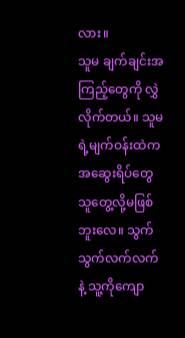လား။
သူမ ချက်ချင်းအကြည့်တွေကို လွှဲလိုက်တယ်။ သူမရဲ့မျက်ဝန်းထဲကအဆွေးရိပ်တွေ သူတွေ့လို့မဖြစ်ဘူးလေ။ သွက်သွက်လက်လက်နဲ့ သူ့ကိုကျော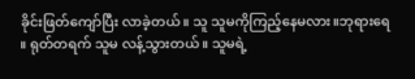ခိုင်းဖြတ်ကျော်ပြီး လာခဲ့တယ်။ သူ သူမကိုကြည့်နေမလား။ဘုရားရေ ။ ရုတ်တရက် သူမ လန့်သွားတယ်။ သူမရဲ့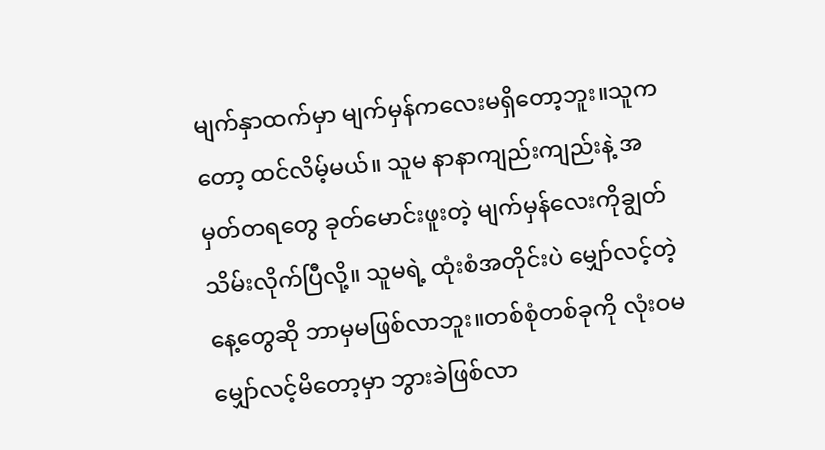မျက်နှာထက်မှာ မျက်မှန်ကလေးမရှိတော့ဘူး။သူကတော့ ထင်လိမ့်မယ်။ သူမ နာနာကျည်းကျည်းနဲ့ အမှတ်တရတွေ ခုတ်မောင်းဖူးတဲ့ မျက်မှန်လေးကိုချွတ်သိမ်းလိုက်ပြီလို့။ သူမရဲ့ ထုံးစံအတိုင်းပဲ မျှော်လင့်တဲ့နေ့တွေဆို ဘာမှမဖြစ်လာဘူး။တစ်စုံတစ်ခုကို လုံးဝမမျှော်လင့်မိတော့မှာ ဘွားခဲဖြစ်လာ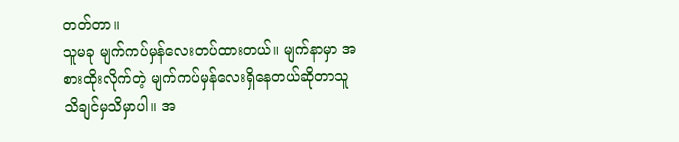တတ်တာ။
သူမခု မျက်ကပ်မှန်လေးတပ်ထားတယ်။ မျက်နာမှာ အစားထိုးလိုက်တဲ့ မျက်ကပ်မှန်လေးရှိနေတယ်ဆိုတာသူသိချင်မှသိမှာပါ။ အ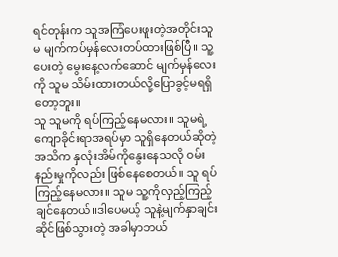ရင်တုန်းက သူအကြံပေးဖူးတဲ့အတိုင်းသူမ မျက်ကပ်မှန်လေးတပ်ထားဖြစ်ပြီ။ သူ့ပေးတဲ့ မွေးနေ့လက်ဆောင် မျက်မှန်လေးကို သူမ သိမ်းထားတယ်လို့ပြောခွင့်မရရှိတော့ဘူး။
သူ သူမကို ရပ်ကြည့်နေမလား။ သူမရဲ့ကျောခိုင်းရာအရပ်မှာ သူရှိနေတယ်ဆိုတဲ့အသိက နှလုံးအိမ်ကိုနွေးနေသလို ဝမ်းနည်းမှုကိုလည်း ဖြစ်နေစေတယ်။ သူ ရပ်ကြည့်နေမလား။ သူမ သူ့ကိုလှည့်ကြည့်ချင်နေတယ်။ဒါပေမယ့် သူနဲ့မျက်နှာချင်းဆိုင်ဖြစ်သွားတဲ့ အခါမှာဘယ်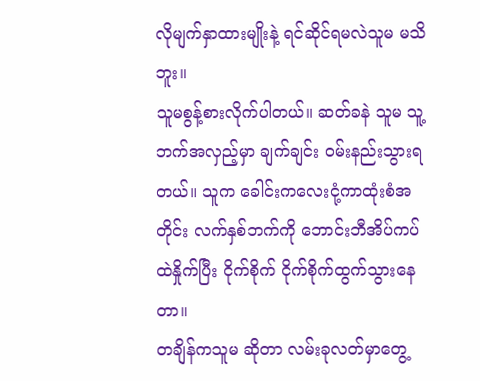လိုမျက်နှာထားမျိုးနဲ့ ရင်ဆိုင်ရမလဲသူမ မသိဘူး။
သူမစွန့်စားလိုက်ပါတယ်။ ဆတ်ခနဲ သူမ သူ့ဘက်အလှည့်မှာ ချက်ချင်း ဝမ်းနည်းသွားရတယ်။ သူက ခေါင်းကလေးငုံ့ကာထုံးစံအတိုင်း လက်နှစ်ဘက်ကို ဘောင်းဘီအိပ်ကပ်ထဲနှိုက်ပြီး ငိုက်စိုက် ငိုက်စိုက်ထွက်သွားနေတာ။
တချိန်ကသူမ ဆိုတာ လမ်းခုလတ်မှာတွေ့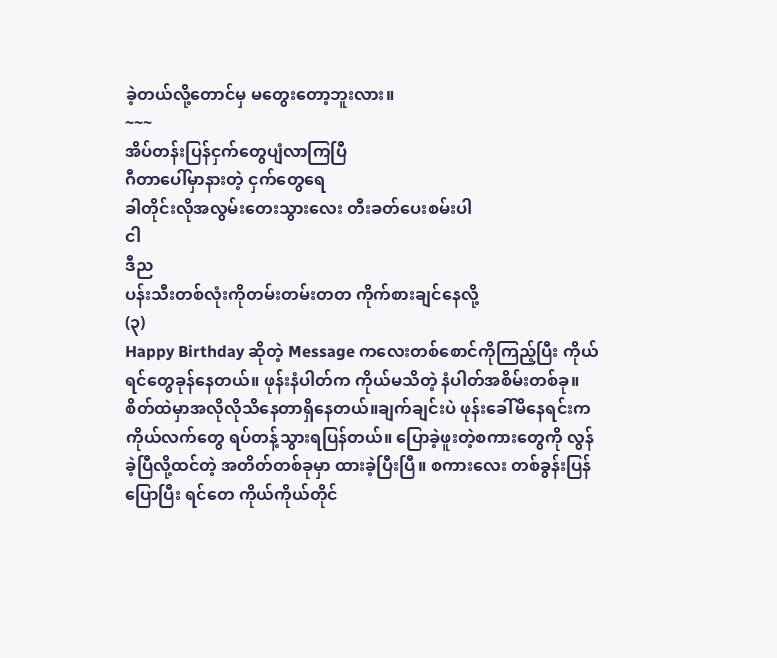ခဲ့တယ်လို့တောင်မှ မတွေးတော့ဘူးလား။
~~~
အိပ်တန်းပြန်ငှက်တွေပျံလာကြပြီ
ဂီတာပေါ်မှာနားတဲ့ ငှက်တွေရေ
ခါတိုင်းလိုအလွမ်းတေးသွားလေး တီးခတ်ပေးစမ်းပါ
ငါ
ဒီည
ပန်းသီးတစ်လုံးကိုတမ်းတမ်းတတ ကိုက်စားချင်နေလို့
(၃)
Happy Birthday ဆိုတဲ့ Message ကလေးတစ်စောင်ကိုကြည့်ပြီး ကိုယ်ရင်တွေခုန်နေတယ်။ ဖုန်းနံပါတ်က ကိုယ်မသိတဲ့ နံပါတ်အစိမ်းတစ်ခု။ စိတ်ထဲမှာအလိုလိုသိနေတာရှိနေတယ်။ချက်ချင်းပဲ ဖုန်းခေါ်မိနေရင်းက ကိုယ်လက်တွေ ရပ်တန့်သွားရပြန်တယ်။ ပြောခဲ့ဖူးတဲ့စကားတွေကို လွန်ခဲ့ပြီလို့ထင်တဲ့ အတိတ်တစ်ခုမှာ ထားခဲ့ပြီးပြီ။ စကားလေး တစ်ခွန်းပြန်ပြောပြီး ရင်တေ ကိုယ်ကိုယ်တိုင်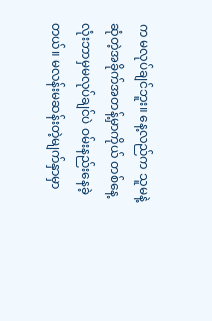က မလုပ်ချင်ဘူး။ နေ့လည်က သူမနဲ့ ဆုံတဲ့အခိုက်အတန့်မှာကိုယ် တစ်နေ့လုံးဘာမှမလုပ်ချင်ပဲ ဝမ်းနည်းနေခဲ့တယ်။ မလန်းမဆန်းတဲ့မျက်နှာမှာ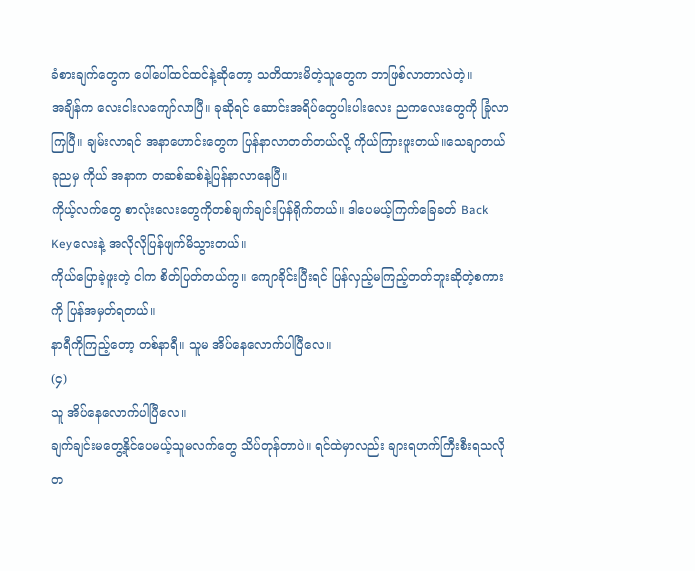ခံစားချက်တွေက ပေါ်ပေါ်ထင်ထင်နဲ့ဆိုတော့ သတိထားမိတဲ့သူတွေက ဘာဖြစ်လာတာလဲတဲ့။
အချိန်က လေးငါးလကျော်လာပြီ။ ခုဆိုရင် ဆောင်းအရိပ်တွေပါးပါးလေး ညကလေးတွေကို ခြုံလာကြပြီ။ ချမ်းလာရင် အနာဟောင်းတွေက ပြန်နာလာတတ်တယ်လို့ ကိုယ်ကြားဖူးတယ်။သေချာတယ် ခုညမှ ကိုယ် အနာက တဆစ်ဆစ်နဲ့ပြန်နာလာနေပြီ။
ကိုယ့်လက်တွေ စာလုံးလေးတွေကိုတစ်ချက်ချင်းပြန်ရိုက်တယ်။ ဒါပေမယ့်ကြက်ခြေခတ် Back Keyလေးနဲ့ အလိုလိုပြန်ဖျက်မိသွားတယ်။
ကိုယ်ပြောခဲ့ဖူးတဲ့ ငါက စိတ်ပြတ်တယ်ကွ။ ကျောခိုင်းပြီးရင် ပြန်လှည့်မကြည့်တတ်ဘူးဆိုတဲ့စကားကို ပြန်အမှတ်ရတယ်။
နာရီကိုကြည့်တော့ တစ်နာရီ။ သူမ အိပ်နေလောက်ပါပြီလေ။
(၄)
သူ အိပ်နေလောက်ပါပြီလေ။
ချက်ချင်းမတွေ့နိုင်ပေမယ့်သူမလက်တွေ သိပ်တုန်တာပဲ။ ရင်ထဲမှာလည်း ချားရဟက်ကြီးစီးရသလို တ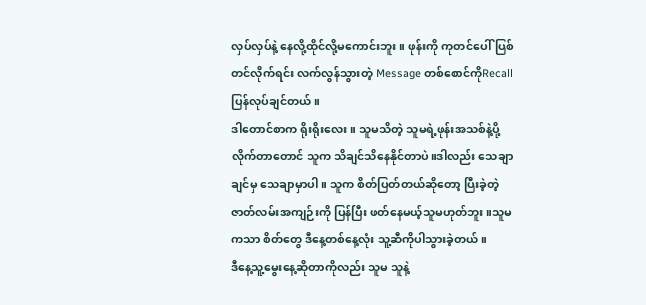လှပ်လှပ်နဲ့ နေလို့ထိုင်လို့မကောင်းဘူး။ ဖုန်းကို ကုတင်ပေါ်ပြစ်တင်လိုက်ရင်း လက်လွန်သွားတဲ့ Message တစ်စောင်ကိုRecall ပြန်လုပ်ချင်တယ်။
ဒါတောင်စာက ရိုးရိုးလေး။ သူမသိတဲ့ သူမရဲ့ဖုန်းအသစ်နဲ့ပို့လိုက်တာတောင် သူက သိချင်သိနေနိုင်တာပဲ။ဒါလည်း သေချာချင်မှ သေချာမှာပါ။ သူက စိတ်ပြတ်တယ်ဆိုတော့ ပြီးခဲ့တဲ့ ဇာတ်လမ်းအကျဉ်းကို ပြန်ပြီး ဖတ်နေမယ့်သူမဟုတ်ဘူး။သူမကသာ စိတ်တွေ ဒီနေ့တစ်နေ့လုံး သူ့ဆီကိုပါသွားခဲ့တယ်။
ဒီနေ့သူ့မွေးနေ့ဆိုတာကိုလည်း သူမ သူနဲ့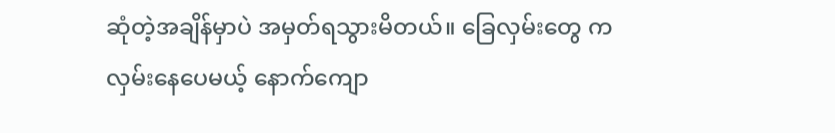ဆုံတဲ့အချိန်မှာပဲ အမှတ်ရသွားမိတယ်။ ခြေလှမ်းတွေ ကလှမ်းနေပေမယ့် နောက်ကျော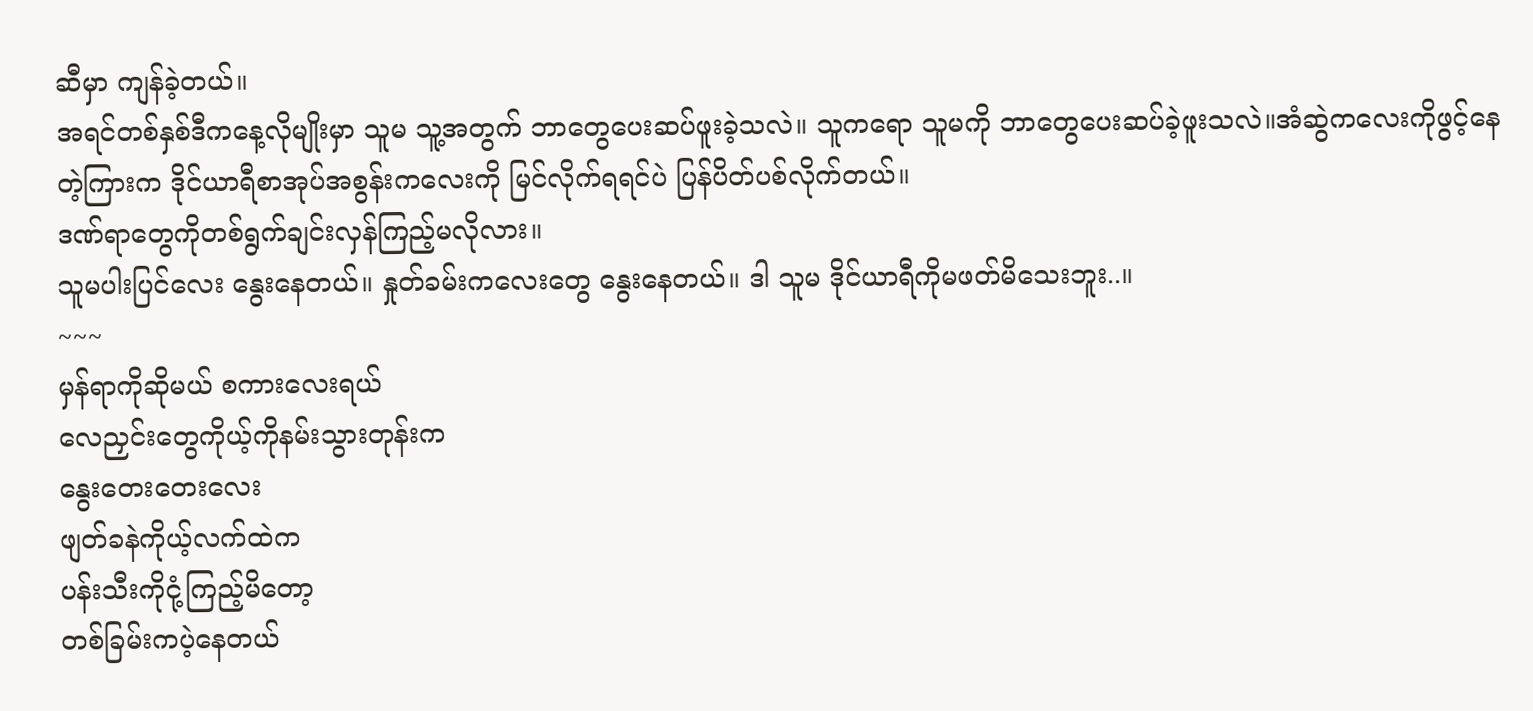ဆီမှာ ကျန်ခဲ့တယ်။
အရင်တစ်နှစ်ဒီကနေ့လိုမျိုးမှာ သူမ သူ့အတွက် ဘာတွေပေးဆပ်ဖူးခဲ့သလဲ။ သူကရော သူမကို ဘာတွေပေးဆပ်ခဲ့ဖူးသလဲ။အံဆွဲကလေးကိုဖွင့်နေတဲ့ကြားက ဒိုင်ယာရီစာအုပ်အစွန်းကလေးကို မြင်လိုက်ရရင်ပဲ ပြန်ပိတ်ပစ်လိုက်တယ်။
ဒဏ်ရာတွေကိုတစ်ရွက်ချင်းလှန်ကြည့်မလိုလား။
သူမပါးပြင်လေး နွေးနေတယ်။ နှုတ်ခမ်းကလေးတွေ နွေးနေတယ်။ ဒါ သူမ ဒိုင်ယာရီကိုမဖတ်မိသေးဘူး..။
~~~
မှန်ရာကိုဆိုမယ် စကားလေးရယ်
လေညှင်းတွေကိုယ့်ကိုနမ်းသွားတုန်းက
နွေးတေးတေးလေး
ဖျတ်ခနဲကိုယ့်လက်ထဲက
ပန်းသီးကိုငုံ့ကြည့်မိတော့
တစ်ခြမ်းကပဲ့နေတယ်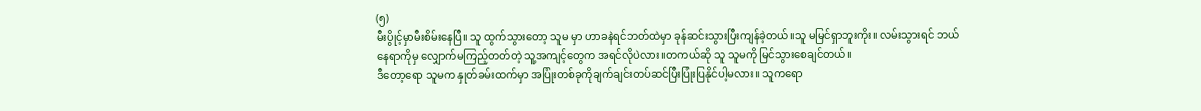(၅)
မီးပွိုင့်မှာမီးစိမ်းနေပြီ။ သူ ထွက်သွားတော့ သူမ မှာ ဟာခနဲရင်ဘတ်ထဲမှာ ခုန်ဆင်းသွားပြီးကျန်ခဲ့တယ်။သူ မမြင်ရှာဘူးကိုး။ လမ်းသွားရင် ဘယ်နေရာကိုမှ လျှောက်မကြည့်တတ်တဲ့ သူ့အကျင့်တွေက အရင်လိုပဲလား။တကယ်ဆို သူ သူမကို မြင်သွားစေချင်တယ်။
ဒီတော့ရော သူမက နှုတ်ခမ်းထက်မှာ အပြုံးတစ်ခုကိုချက်ချင်းတပ်ဆင်ပြီးပြုံးပြနိုင်ပါ့မလား။ သူကရော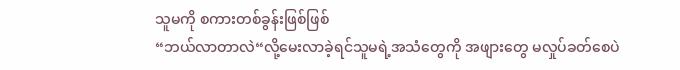သူမကို စကားတစ်ခွန်းဖြစ်ဖြစ်
“ဘယ်လာတာလဲ“လို့မေးလာခဲ့ရင်သူမရဲ့အသံတွေကို အဖျားတွေ မလှုပ်ခတ်စေပဲ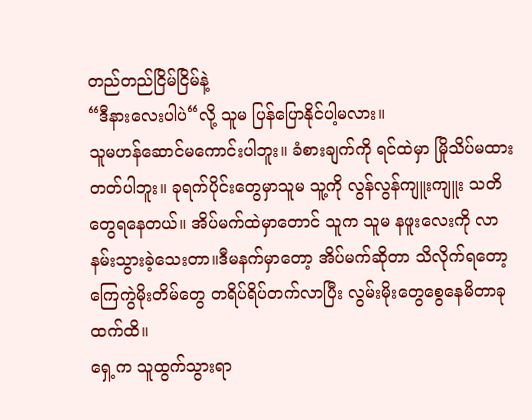တည်တည်ငြိမ်ငြိမ်နဲ့
“ဒီနားလေးပါပဲ“လို့ သူမ ပြန်ပြောနိုင်ပါ့မလား။
သူမဟန်ဆောင်မကောင်းပါဘူး။ ခံစားချက်ကို ရင်ထဲမှာ မြိုသိပ်မထားတတ်ပါဘူး။ ခုရက်ပိုင်းတွေမှာသူမ သူ့ကို လွန်လွန်ကျူးကျူး သတိတွေရနေတယ်။ အိပ်မက်ထဲမှာတောင် သူက သူမ နဖူးလေးကို လာနမ်းသွားခဲ့သေးတာ။ဒီမနက်မှာတော့ အိပ်မက်ဆိုတာ သိလိုက်ရတော့ ကြေကွဲမိုးတိမ်တွေ တရိပ်ရိပ်တက်လာပြီး လွမ်းမိုးတွေစွေနေမိတာခုထက်ထိ။
ရှေ့က သူထွက်သွားရာ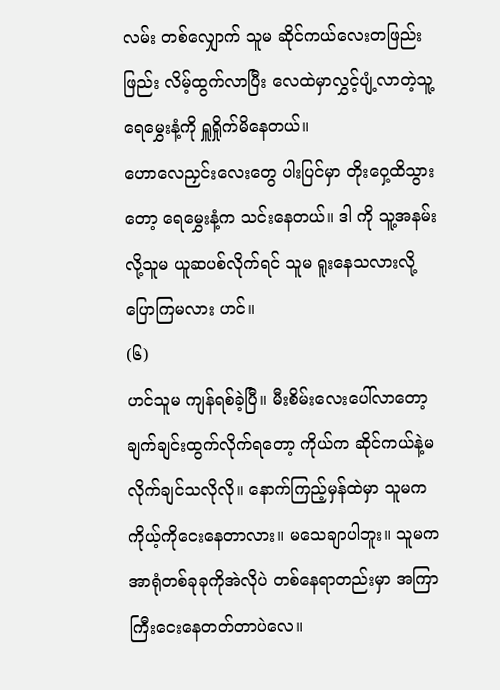လမ်း တစ်လျှောက် သူမ ဆိုင်ကယ်လေးတဖြည်းဖြည်း လိမ့်ထွက်လာပြီး လေထဲမှာလွှင့်ပျံ့လာတဲ့သူ့ရေမွှေးနံ့ကို ရှူရှိုက်မိနေတယ်။
ဟောလေညှင်းလေးတွေ ပါးပြင်မှာ တိုးဝှေ့ထိသွားတော့ ရေမွှေးနံ့က သင်းနေတယ်။ ဒါ ကို သူ့အနမ်းလို့သူမ ယူဆပစ်လိုက်ရင် သူမ ရူးနေသလားလို့ပြောကြမလား ဟင်။
(၆)
ဟင်သူမ ကျန်ရစ်ခဲ့ပြီ။ မီးစိမ်းလေးပေါ်လာတော့ ချက်ချင်းထွက်လိုက်ရတော့ ကိုယ်က ဆိုင်ကယ်နဲ့မလိုက်ချင်သလိုလို။ နောက်ကြည့်မှန်ထဲမှာ သူမက ကိုယ့်ကိုငေးနေတာလား။ မသေချာပါဘူး။ သူမကအာရုံတစ်ခုခုကိုအဲလိုပဲ တစ်နေရာတည်းမှာ အကြာကြီးငေးနေတတ်တာပဲလေ။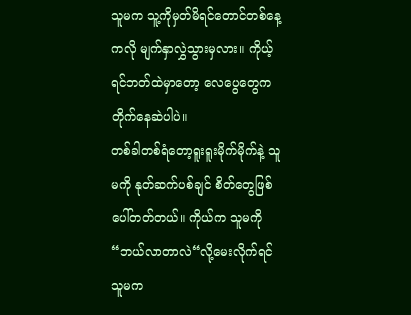သူမက သူ့ကိုမှတ်မိရင်တောင်တစ်နေ့ကလို မျက်နှာလွှဲသွားမှလား။ ကိုယ့်ရင်ဘတ်ထဲမှာတော့ လေပွေတွေက တိုက်နေဆဲပါပဲ။
တစ်ခါတစ်ရံတော့ရူးရူးမိုက်မိုက်နဲ့ သူမကို နုတ်ဆက်ပစ်ချင် စိတ်တွေဖြစ်ပေါ်တတ်တယ်။ ကိုယ်က သူမကို
“ဘယ်လာတာလဲ“လို့မေးလိုက်ရင် သူမက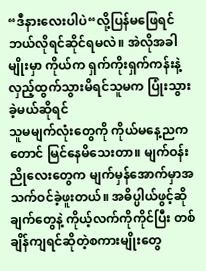“ဒီနားလေးပါပဲ“လို့ပြန်မဖြေရင် ဘယ်လိုရင်ဆိုင်ရမလဲ။ အဲလိုအခါမျိုးမှာ ကိုယ်က ရှက်ကိုးရှက်ကန်းနဲ့ လှည့်ထွက်သွားမိရင်သူမက ပြုံးသွားခဲ့မယ်ဆိုရင်
သူမမျက်လုံးတွေကို ကိုယ်မနေ့ညကတောင် မြင်နေမိသေးတာ။ မျက်ဝန်းညိုလေးတွေက မျက်မှန်အောက်မှာအသက်ဝင်ခဲ့ဖူးတယ်။ အဓိပ္ပါယ်ဖွင့်ဆိုချက်တွေနဲ့ ကိုယ့်လက်ကိုကိုင်ပြီး တစ်ချိန်ကျရင်ဆိုတဲ့စကားမျိုးတွေ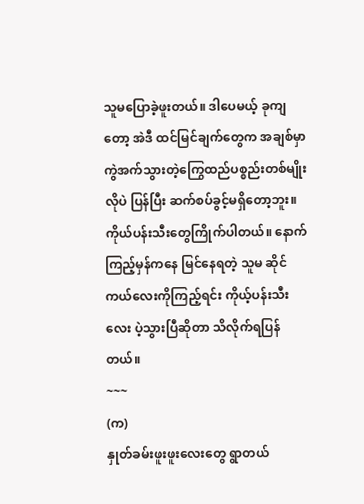သူမပြောခဲ့ဖူးတယ်။ ဒါပေမယ့် ခုကျတော့ အဲဒီ ထင်မြင်ချက်တွေက အချစ်မှာ ကွဲအက်သွားတဲ့ကြွေထည်ပစ္စည်းတစ်မျိုးလိုပဲ ပြန်ပြီး ဆက်စပ်ခွင့်မရှိတော့ဘူး။
ကိုယ်ပန်းသီးတွေကြိုက်ပါတယ်။ နောက်ကြည့်မှန်ကနေ မြင်နေရတဲ့ သူမ ဆိုင်ကယ်လေးကိုကြည့်ရင်း ကိုယ့်ပန်းသီးလေး ပဲ့သွားပြီဆိုတာ သိလိုက်ရပြန်တယ်။
~~~
(က)
နှုတ်ခမ်းဖူးဖူးလေးတွေ ရွာတယ်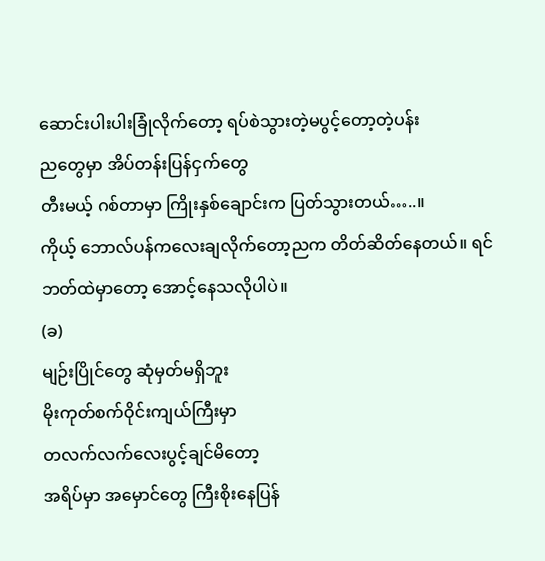ဆောင်းပါးပါးခြုံလိုက်တော့ ရပ်စဲသွားတဲ့မပွင့်တော့တဲ့ပန်း
ညတွေမှာ အိပ်တန်းပြန်ငှက်တွေ
တီးမယ့် ဂစ်တာမှာ ကြိုးနှစ်ချောင်းက ပြတ်သွားတယ်…..။
ကိုယ့် ဘောလ်ပန်ကလေးချလိုက်တော့ညက တိတ်ဆိတ်နေတယ်။ ရင်ဘတ်ထဲမှာတော့ အောင့်နေသလိုပါပဲ။
(ခ)
မျဉ်းပြိုင်တွေ ဆုံမှတ်မရှိဘူး
မိုးကုတ်စက်ဝိုင်းကျယ်ကြီးမှာ
တလက်လက်လေးပွင့်ချင်မိတော့
အရိပ်မှာ အမှောင်တွေ ကြီးစိုးနေပြန်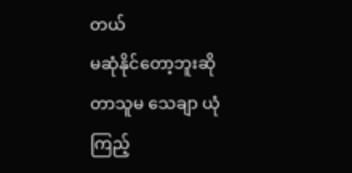တယ်
မဆုံနိုင်တော့ဘူးဆိုတာသူမ သေချာ ယုံကြည့်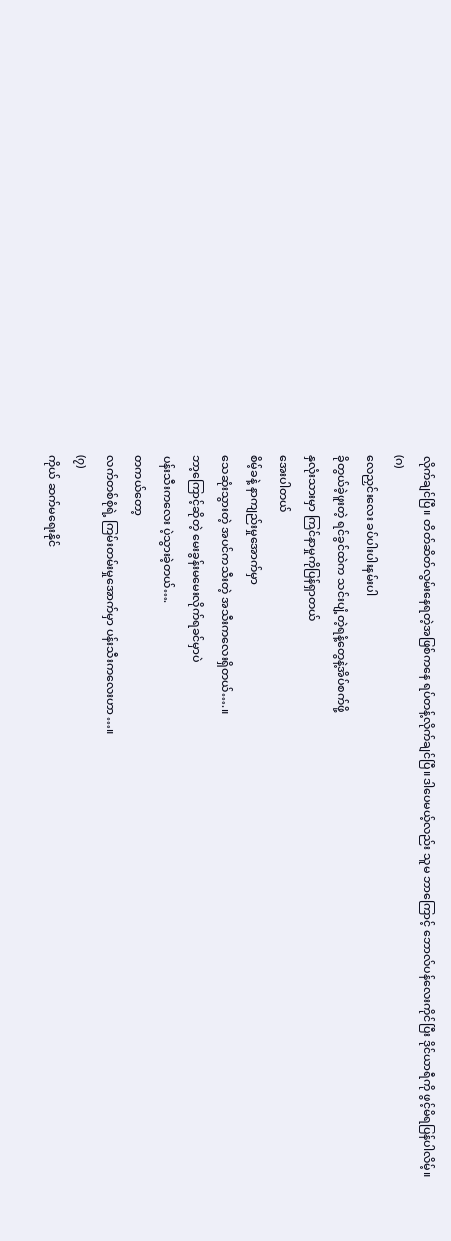လိုက်ချင်ပြီ။ တိတ်ဆိတ်လွမ်းနေရတဲ့အဖြစ်ကနေ ရပ်တန့်လိုက်ချင်ပြီ။ဒါပေမယ့်လည်း သူမ ဘာကြောင့် ဘောလ်ပန်လေးကိုင်ပြီး ဒိုင်ယာရီကို ဖွင့်မိရပြန်ပါလိမ့်။
(ဂ)
လေညှင်းလေး ခပ်ပါးပါးနမ်းပါ
ခိုတွယ်ခဲ့ဖူးတဲ့ ရင်ခွင်ထဲက သင်းပျံ့တဲ့ရနံ့တွေနဲ့အိပ်စက်ဖို့
နှလုံးသားမှာ ကြင်နာမှုကိုပြန်ရှာတယ်
အေးပါတယ်
စိမ့်ခနဲ့ နာကျည်းမှုအောက်မှာ
သေဆုံးသွားတဲ့ အပင်ကသီးတဲ့ အသီးကလေးရှိတယ်….။
ဘာ့ကြောင့်ဆိုတဲ့ မေးခွန်းမမေးလိုက်ရခင်မှာပဲ
ပန်းသီးကလေး ပဲ့သွားခဲ့တယ်….
တကယ်တော့
လက်တစ်စုံရဲ့ ကြမ်းတမ်းမှုအောက်မှာ ပန်းသီးကလေးဟာ…။
(၇)
ကိုယ် ဆက်မရေးနိုင်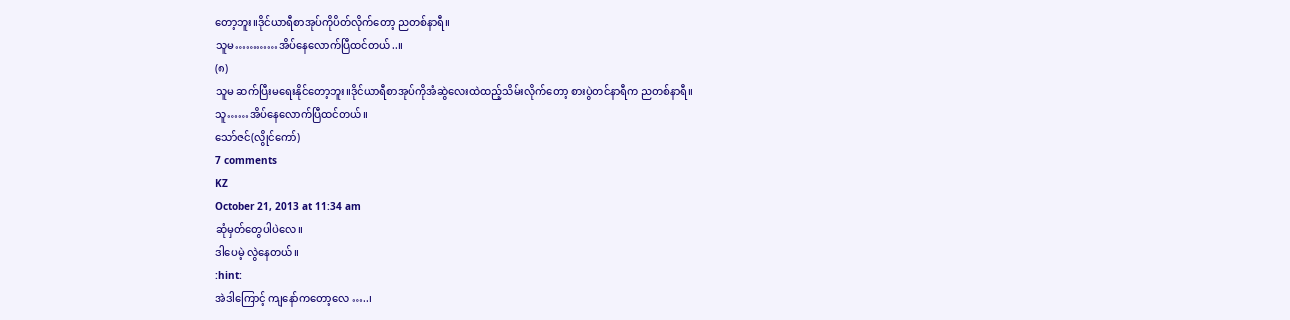တော့ဘူး။ဒိုင်ယာရီစာအုပ်ကိုပိတ်လိုက်တော့ ညတစ်နာရီ။
သူမ…………အိပ်နေလောက်ပြီထင်တယ်..။
(၈)
သူမ ဆက်ပြီးမရေးနိုင်တော့ဘူး။ဒိုင်ယာရီစာအုပ်ကိုအံဆွဲလေးထဲထည့်သိမ်းလိုက်တော့ စားပွဲတင်နာရီက ညတစ်နာရီ။
သူ……အိပ်နေလောက်ပြီထင်တယ်။
သော်ဇင်(လွိုင်ကော်)
7 comments
KZ
October 21, 2013 at 11:34 am
ဆုံမှတ်တွေပါပဲလေ။
ဒါပေမဲ့ လွဲနေတယ်။
:hint:
အဲဒါကြောင့် ကျနော်ကတော့လေ …..၊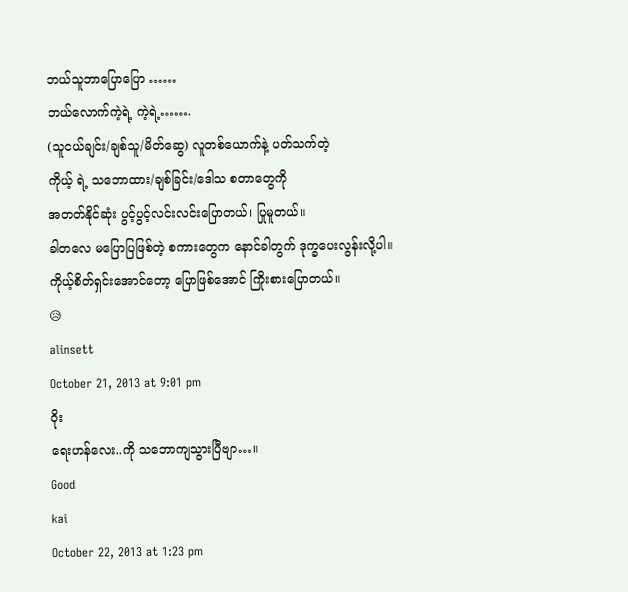ဘယ်သူဘာပြောပြော ……
ဘယ်လောက်ကဲ့ရဲ့ ကဲ့ရဲ့…….
(သူငယ်ချင်း/ချစ်သူ/မိတ်ဆွေ) လူတစ်ယောက်နဲ့ ပတ်သက်တဲ့
ကိုယ့် ရဲ့ သဘောထား/ချစ်ခြင်း/ဒေါသ စတာတွေကို
အတတ်နိုင်ဆုံး ပွင့်ပွင့်လင်းလင်းပြောတယ်၊ ပြုမူတယ်။
ခါတလေ မပြောပြဖြစ်တဲ့ စကားတွေက နောင်ခါတွက် ဒုက္ခပေးလွန်းလို့ပါ။
ကိုယ့်စိတ်ရှင်းအောင်တော့ ပြောဖြစ်အောင် ကြိုးစားပြောတယ်။
😥
alinsett
October 21, 2013 at 9:01 pm
ဝိုး
ရေးဟန်လေး..ကို သဘောကျသွားပြီဗျာ…။
Good
kai
October 22, 2013 at 1:23 pm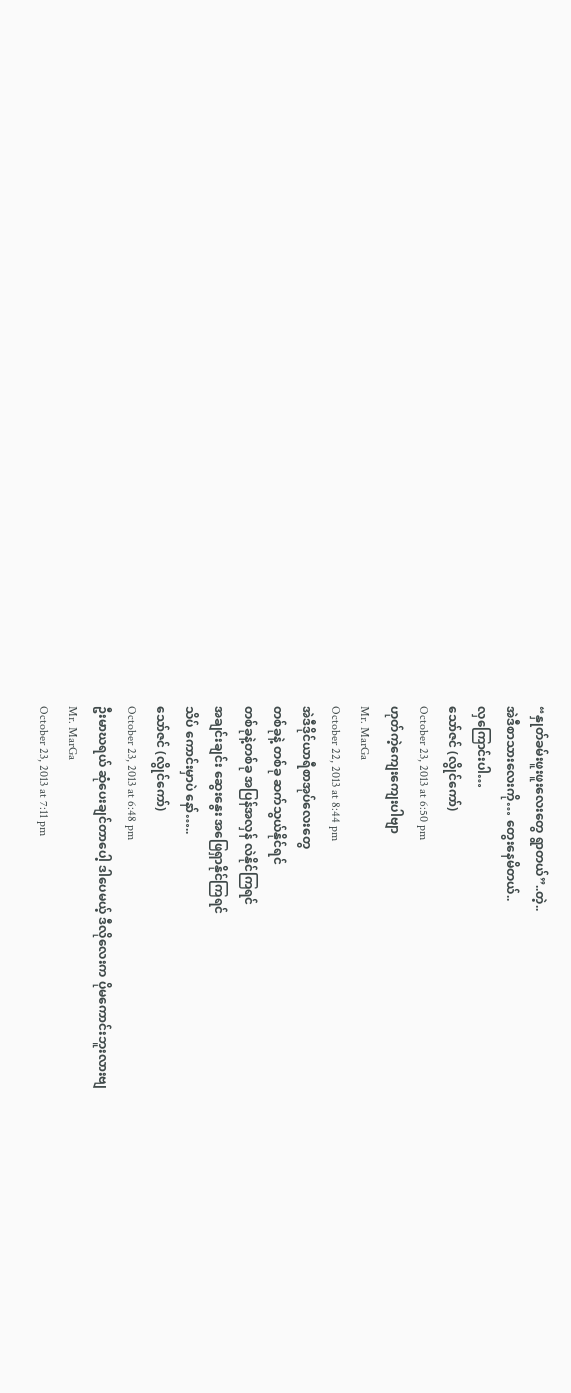“နှုတ်ခမ်းဖူးဖူးလေးတွေ ရွာတယ်”..တဲ့..
အဲဒီစာသားလေးကို… တွေးနေမိတယ်..
လှကြောင်းပါ…
သော်ဇင် (လွိုင်ကော်)
October 23, 2013 at 6:50 pm
ဟုတ်ကဲ့ကျေးကျေးပါဗျာ
Mr. MarGa
October 22, 2013 at 8:44 pm
အဲဒီဒိုင်ယာရီစာအုပ်လေးတွေ
တစ်ခုနဲ့ တစ်ခု ဆက်သွယ်နိုင်ရင်
တစ်ခုနဲ့တစ်ခု အပြန်အလှန် လဲနိုင်ကြရင်
အချင်းချင်း ဆွေးနွေး အဖြေရှာနိုင်ကြရင်
သိပ် ကောင်းမှာပဲ နော်…..
သော်ဇင် (လွိုင်ကော်)
October 23, 2013 at 6:48 pm
ဦးမာဃရယ် ဆုံပေးချင်တာပေါ့ ဒါပေမယ့် ဒီလိုလေးက ပိုမကောင်းဘူးလားဗျ
Mr. MarGa
October 23, 2013 at 7:11 pm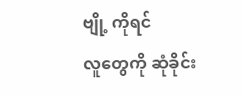ဗျို့ ကိုရင်
လူတွေကို ဆုံခိုင်း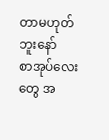တာမဟုတ်ဘူးနော်
စာအုပ်လေးတွေ အ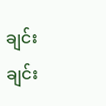ချင်းချင်း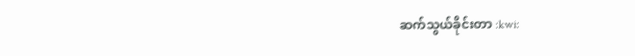ဆက်သွယ်ခိုင်းတာ :kwi: